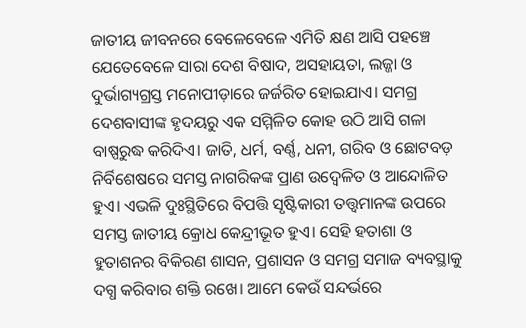ଜାତୀୟ ଜୀବନରେ ବେଳେବେଳେ ଏମିତି କ୍ଷଣ ଆସି ପହଞ୍ଚେ ଯେତେବେଳେ ସାରା ଦେଶ ବିଷାଦ, ଅସହାୟତା, ଲଜ୍ଜା ଓ ଦୁର୍ଭାଗ୍ୟଗ୍ରସ୍ତ ମନୋପୀଡ଼ାରେ ଜର୍ଜରିତ ହୋଇଯାଏ। ସମଗ୍ର ଦେଶବାସୀଙ୍କ ହୃଦୟରୁ ଏକ ସମ୍ମିଳିତ କୋହ ଉଠି ଆସି ଗଳା ବାଷ୍ପରୁଦ୍ଧ କରିଦିଏ। ଜାତି, ଧର୍ମ, ବର୍ଣ୍ଣ, ଧନୀ, ଗରିବ ଓ ଛୋଟବଡ଼ ନିର୍ବିଶେଷରେ ସମସ୍ତ ନାଗରିକଙ୍କ ପ୍ରାଣ ଉଦ୍ବେଳିତ ଓ ଆନ୍ଦୋଳିତ ହୁଏ। ଏଭଳି ଦୁଃସ୍ଥିତିରେ ବିପତ୍ତି ସୃଷ୍ଟିକାରୀ ତତ୍ତ୍ୱମାନଙ୍କ ଉପରେ ସମସ୍ତ ଜାତୀୟ କ୍ରୋଧ କେନ୍ଦ୍ରୀଭୂତ ହୁଏ। ସେହି ହତାଶା ଓ ହୁତାଶନର ବିକିରଣ ଶାସନ, ପ୍ରଶାସନ ଓ ସମଗ୍ର ସମାଜ ବ୍ୟବସ୍ଥାକୁ ଦଗ୍ଧ କରିବାର ଶକ୍ତି ରଖେ। ଆମେ କେଉଁ ସନ୍ଦର୍ଭରେ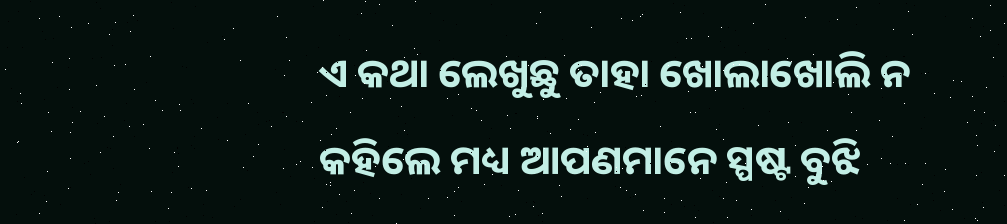ଏ କଥା ଲେଖୁଛୁ ତାହା ଖୋଲାଖୋଲି ନ କହିଲେ ମଧ୍ୟ ଆପଣମାନେ ସ୍ପଷ୍ଟ ବୁଝି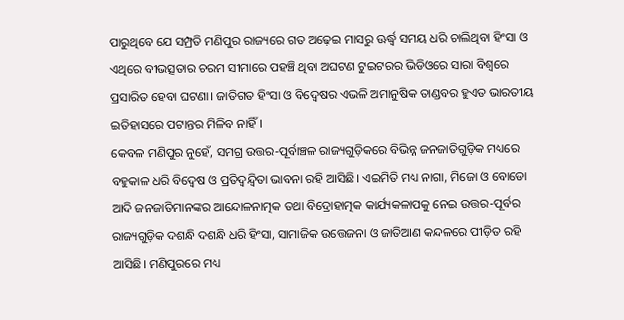ପାରୁଥିବେ ଯେ ସମ୍ପ୍ରତି ମଣିପୁର ରାଜ୍ୟରେ ଗତ ଅଢ଼େଇ ମାସରୁ ଊର୍ଦ୍ଧ୍ବ ସମୟ ଧରି ଚାଲିଥିବା ହିଂସା ଓ ଏଥିରେ ବୀଭତ୍ସତାର ଚରମ ସୀମାରେ ପହଞ୍ଚି ଥିବା ଅଘଟଣ ଟୁଇଟରର ଭିଡିଓରେ ସାରା ବିଶ୍ୱରେ ପ୍ରସାରିତ ହେବା ଘଟଣା। ଜାତିଗତ ହିଂସା ଓ ବିଦ୍ୱେଷର ଏଭଳି ଅମାନୁଷିକ ତାଣ୍ଡବର ହୁଏତ ଭାରତୀୟ ଇତିହାସରେ ପଟାନ୍ତର ମିଳିବ ନାହିଁ।
କେବଳ ମଣିପୁର ନୁହେଁ, ସମଗ୍ର ଉତ୍ତର-ପୂର୍ବାଞ୍ଚଳ ରାଜ୍ୟଗୁଡ଼ିକରେ ବିଭିନ୍ନ ଜନଜାତିଗୁଡ଼ିକ ମଧ୍ୟରେ ବହୁକାଳ ଧରି ବିଦ୍ୱେଷ ଓ ପ୍ରତିଦ୍ୱନ୍ଦ୍ୱିତା ଭାବନା ରହି ଆସିଛି। ଏଇମିତି ମଧ୍ୟ ନାଗା, ମିଜୋ ଓ ବୋଡୋ ଆଦି ଜନଜାତିମାନଙ୍କର ଆନ୍ଦୋଳନାତ୍ମକ ତଥା ବିଦ୍ରୋହାତ୍ମକ କାର୍ଯ୍ୟକଳାପକୁ ନେଇ ଉତ୍ତର-ପୂର୍ବର ରାଜ୍ୟଗୁଡ଼ିକ ଦଶନ୍ଧି ଦଶନ୍ଧି ଧରି ହିଂସା, ସାମାଜିକ ଉତ୍ତେଜନା ଓ ଜାତିଆଣ କନ୍ଦଳରେ ପୀଡ଼ିତ ରହି ଆସିଛି। ମଣିପୁରରେ ମଧ୍ୟ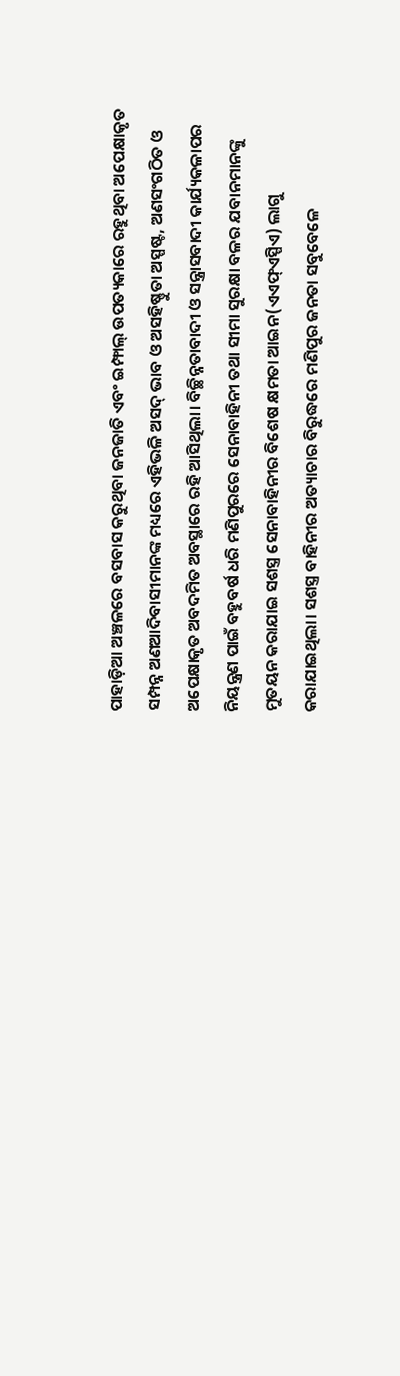ପାହାଡ଼ିଆ ଅଞ୍ଚଳରେ ବସବାସ କରୁଥିବା ଜନଜାତି ଏବଂ ଇମ୍ଫାଲ୍ ଉପତ୍ୟକାରେ ରହୁଥିବା ଅପେକ୍ଷାକୃତ ସମ୍ପନ୍ନ ଅଣଆଦିବାସୀମାନଙ୍କ ମଧ୍ୟରେ ଏହିଭଳି ଅସଦ୍ ଭାବ ଓ ଅସହିଷ୍ଣୁତା ଅସ୍ପଷ୍ଟ, ଅଣସଂଗଠିତ ଓ ଅପେକ୍ଷାକୃତ ଅବଦମିତ ଅବସ୍ଥାରେ ରହି ଆସିଥିଲା। ବିଚ୍ଛିନ୍ନତାବାଦୀ ଓ ସନ୍ତ୍ରାସବାଦୀ କାର୍ଯ୍ୟକଳାପର ନିୟନ୍ତ୍ରଣ ପାଇଁ ବହୁବର୍ଷ ଧରି ମଣିପୁରରେ ସେନାବାହିନୀ ତଥା ସୀମା ସୁରକ୍ଷା ବଳର ଯବାନମାନଙ୍କୁ ମୁତୟନ କରାଯାଇ ସଶସ୍ତ୍ର ସେନାବାହିନୀର ବିଶେଷ କ୍ଷମତା ଆଇନ(ଏଏଫ୍ଏସ୍ପିଏ) ଲାଗୁ କରାଯାଇଥିଲା। ସଶସ୍ତ୍ର ବାହିନୀର ଅତ୍ୟାଚାର ବିରୁଦ୍ଧରେ ମଣିପୁର ଜନତା ସବୁବେଳେ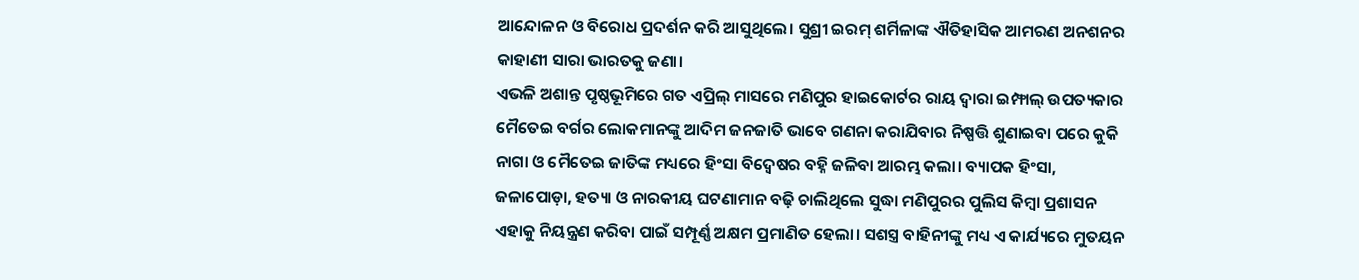ଆନ୍ଦୋଳନ ଓ ବିରୋଧ ପ୍ରଦର୍ଶନ କରି ଆସୁଥିଲେ। ସୁଶ୍ରୀ ଇରମ୍ ଶର୍ମିଳାଙ୍କ ଐତିହାସିକ ଆମରଣ ଅନଶନର କାହାଣୀ ସାରା ଭାରତକୁ ଜଣା।
ଏଭଳି ଅଶାନ୍ତ ପୃଷ୍ଠଭୂମିରେ ଗତ ଏପ୍ରିଲ୍ ମାସରେ ମଣିପୁର ହାଇକୋର୍ଟର ରାୟ ଦ୍ୱାରା ଇମ୍ଫାଲ୍ ଉପତ୍ୟକାର ମୈତେଇ ବର୍ଗର ଲୋକମାନଙ୍କୁ ଆଦିମ ଜନଜାତି ଭାବେ ଗଣନା କରାଯିବାର ନିଷ୍ପତ୍ତି ଶୁଣାଇବା ପରେ କୁକି ନାଗା ଓ ମୈତେଇ ଜାତିଙ୍କ ମଧ୍ୟରେ ହିଂସା ବିଦ୍ୱେଷର ବହ୍ନି ଜଳିବା ଆରମ୍ଭ କଲା। ବ୍ୟାପକ ହିଂସା, ଜଳାପୋଡ଼ା, ହତ୍ୟା ଓ ନାରକୀୟ ଘଟଣାମାନ ବଢ଼ି ଚାଲିଥିଲେ ସୁଦ୍ଧା ମଣିପୁରର ପୁଲିସ କିମ୍ବା ପ୍ରଶାସନ ଏହାକୁ ନିୟନ୍ତ୍ରଣ କରିବା ପାଇଁ ସମ୍ପୂର୍ଣ୍ଣ ଅକ୍ଷମ ପ୍ରମାଣିତ ହେଲା। ସଶସ୍ତ୍ର ବାହିନୀଙ୍କୁ ମଧ୍ୟ ଏ କାର୍ଯ୍ୟରେ ମୁତୟନ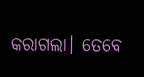କରାଗଲା। ତେବେ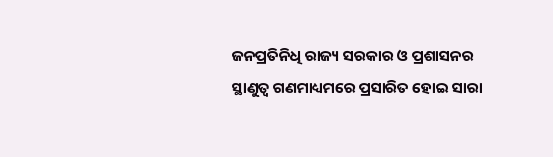ଜନପ୍ରତିନିଧି ରାଜ୍ୟ ସରକାର ଓ ପ୍ରଶାସନର ସ୍ଥାଣୁତ୍ୱ ଗଣମାଧ୍ୟମରେ ପ୍ରସାରିତ ହୋଇ ସାରା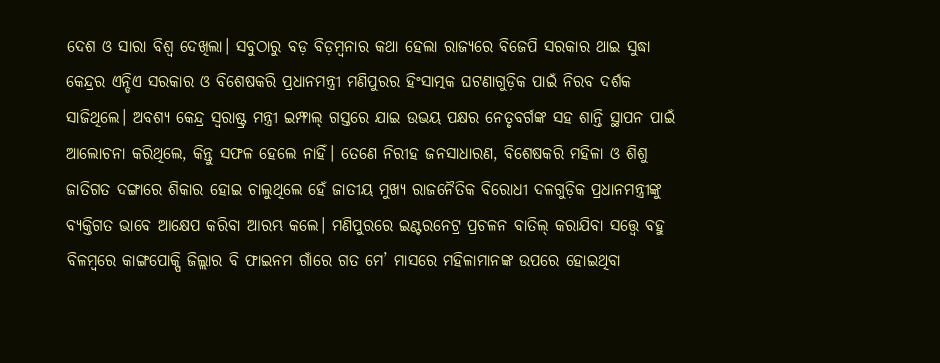ଦେଶ ଓ ସାରା ବିଶ୍ୱ ଦେଖିଲା। ସବୁଠାରୁ ବଡ଼ ବିଡ଼ମ୍ବନାର କଥା ହେଲା ରାଜ୍ୟରେ ବିଜେପି ସରକାର ଥାଇ ସୁଦ୍ଧା କେନ୍ଦ୍ରର ଏନ୍ଡିଏ ସରକାର ଓ ବିଶେଷକରି ପ୍ରଧାନମନ୍ତ୍ରୀ ମଣିପୁରର ହିଂସାତ୍ମକ ଘଟଣାଗୁଡ଼ିକ ପାଇଁ ନିରବ ଦର୍ଶକ ସାଜିଥିଲେ। ଅବଶ୍ୟ କେନ୍ଦ୍ର ସ୍ୱରାଷ୍ଟ୍ର ମନ୍ତ୍ରୀ ଇମ୍ଫାଲ୍ ଗସ୍ତରେ ଯାଇ ଉଭୟ ପକ୍ଷର ନେତୃବର୍ଗଙ୍କ ସହ ଶାନ୍ତି ସ୍ଥାପନ ପାଇଁ ଆଲୋଚନା କରିଥିଲେ, କିନ୍ତୁ ସଫଳ ହେଲେ ନାହିଁ। ତେଣେ ନିରୀହ ଜନସାଧାରଣ, ବିଶେଷକରି ମହିଳା ଓ ଶିଶୁ ଜାତିଗତ ଦଙ୍ଗାରେ ଶିକାର ହୋଇ ଚାଲୁଥିଲେ ହେଁ ଜାତୀୟ ମୁଖ୍ୟ ରାଜନୈତିକ ବିରୋଧୀ ଦଳଗୁଡ଼ିକ ପ୍ରଧାନମନ୍ତ୍ରୀଙ୍କୁ ବ୍ୟକ୍ତିଗତ ଭାବେ ଆକ୍ଷେପ କରିବା ଆରମ୍ଭ କଲେ। ମଣିପୁରରେ ଇଣ୍ଟରନେଟ୍ର ପ୍ରଚଳନ ବାତିଲ୍ କରାଯିବା ସତ୍ତ୍ବେ ବହୁ ବିଳମ୍ବରେ କାଙ୍ଗପୋକ୍ପି ଜିଲ୍ଲାର ବି ଫାଇନମ ଗାଁରେ ଗତ ମେ’ ମାସରେ ମହିଳାମାନଙ୍କ ଉପରେ ହୋଇଥିବା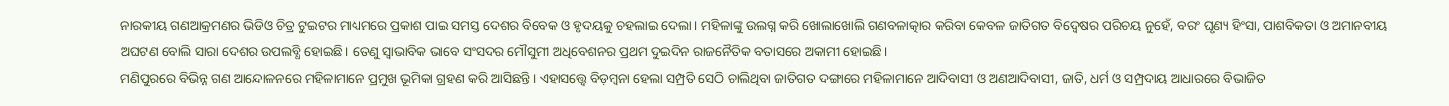ନାରକୀୟ ଗଣଆକ୍ରମଣର ଭିଡିଓ ଚିତ୍ର ଟୁଇଟର ମାଧ୍ୟମରେ ପ୍ରକାଶ ପାଇ ସମସ୍ତ ଦେଶର ବିବେକ ଓ ହୃଦୟକୁ ଚହଲାଇ ଦେଲା। ମହିଳାଙ୍କୁ ଉଲଗ୍ନ କରି ଖୋଲାଖୋଲି ଗଣବଳାତ୍କାର କରିବା କେବଳ ଜାତିଗତ ବିଦ୍ୱେଷର ପରିଚୟ ନୁହେଁ, ବରଂ ଘୃଣ୍ୟ ହିଂସା, ପାଶବିକତା ଓ ଅମାନବୀୟ ଅଘଟଣ ବୋଲି ସାରା ଦେଶର ଉପଲବ୍ଧି ହୋଇଛି। ତେଣୁ ସ୍ୱାଭାବିକ ଭାବେ ସଂସଦର ମୌସୁମୀ ଅଧିବେଶନର ପ୍ରଥମ ଦୁଇଦିନ ରାଜନୈତିକ ବତାସରେ ଅକାମୀ ହୋଇଛି।
ମଣିପୁରରେ ବିଭିନ୍ନ ଗଣ ଆନ୍ଦୋଳନରେ ମହିଳାମାନେ ପ୍ରମୁଖ ଭୂମିକା ଗ୍ରହଣ କରି ଆସିଛନ୍ତି। ଏହାସତ୍ତ୍ବେ ବିଡ଼ମ୍ୱନା ହେଲା ସମ୍ପ୍ରତି ସେଠି ଚାଲିଥିବା ଜାତିଗତ ଦଙ୍ଗାରେ ମହିଳାମାନେ ଆଦିବାସୀ ଓ ଅଣଆଦିବାସୀ, ଜାତି, ଧର୍ମ ଓ ସମ୍ପ୍ରଦାୟ ଆଧାରରେ ବିଭାଜିତ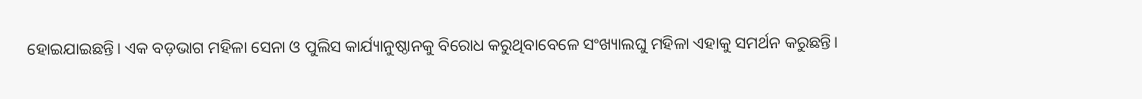ହୋଇଯାଇଛନ୍ତି। ଏକ ବଡ଼ଭାଗ ମହିଳା ସେନା ଓ ପୁଲିସ କାର୍ଯ୍ୟାନୁଷ୍ଠାନକୁ ବିରୋଧ କରୁଥିବାବେଳେ ସଂଖ୍ୟାଲଘୁ ମହିଳା ଏହାକୁ ସମର୍ଥନ କରୁଛନ୍ତି।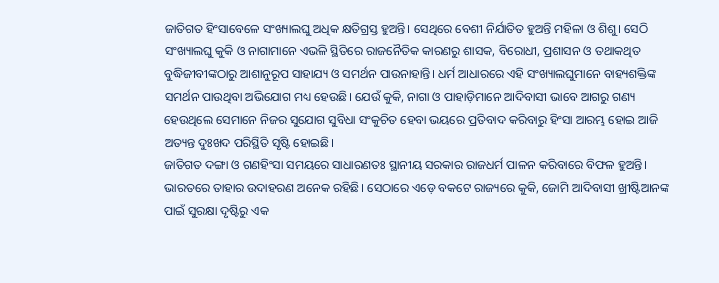ଜାତିଗତ ହିଂସାବେଳେ ସଂଖ୍ୟାଲଘୁ ଅଧିକ କ୍ଷତିଗ୍ରସ୍ତ ହୁଅନ୍ତି। ସେଥିରେ ବେଶୀ ନିର୍ଯାତିତ ହୁଅନ୍ତି ମହିଳା ଓ ଶିଶୁ। ସେଠି ସଂଖ୍ୟାଲଘୁ କୁକି ଓ ନାଗାମାନେ ଏଭଳି ସ୍ଥିତିରେ ରାଜନୈତିକ କାରଣରୁ ଶାସକ, ବିରୋଧୀ, ପ୍ରଶାସନ ଓ ତଥାକଥିତ ବୁଦ୍ଧିଜୀବୀଙ୍କଠାରୁ ଆଶାନୁରୂପ ସାହାଯ୍ୟ ଓ ସମର୍ଥନ ପାଉନାହାନ୍ତି। ଧର୍ମ ଆଧାରରେ ଏହି ସଂଖ୍ୟାଲଘୁମାନେ ବାହ୍ୟଶକ୍ତିଙ୍କ ସମର୍ଥନ ପାଉଥିବା ଅଭିଯୋଗ ମଧ୍ୟ ହେଉଛି। ଯେଉଁ କୁକି, ନାଗା ଓ ପାହାଡ଼ିମାନେ ଆଦିବାସୀ ଭାବେ ଆଗରୁ ଗଣ୍ୟ ହେଉଥିଲେ ସେମାନେ ନିଜର ସୁଯୋଗ ସୁବିଧା ସଂକୁଚିତ ହେବା ଭୟରେ ପ୍ରତିବାଦ କରିବାରୁ ହିଂସା ଆରମ୍ଭ ହୋଇ ଆଜି ଅତ୍ୟନ୍ତ ଦୁଃଖଦ ପରିସ୍ଥିତି ସୃଷ୍ଟି ହୋଇଛି।
ଜାତିଗତ ଦଙ୍ଗା ଓ ଗଣହିଂସା ସମୟରେ ସାଧାରଣତଃ ସ୍ଥାନୀୟ ସରକାର ରାଜଧର୍ମ ପାଳନ କରିବାରେ ବିଫଳ ହୁଅନ୍ତି। ଭାରତରେ ତାହାର ଉଦାହରଣ ଅନେକ ରହିଛି। ସେଠାରେ ଏଡ଼େ ବକଟେ ରାଜ୍ୟରେ କୁକି, ଜୋମି ଆଦିବାସୀ ଖ୍ରୀଷ୍ଟିଆନଙ୍କ ପାଇଁ ସୁରକ୍ଷା ଦୃଷ୍ଟିରୁ ଏକ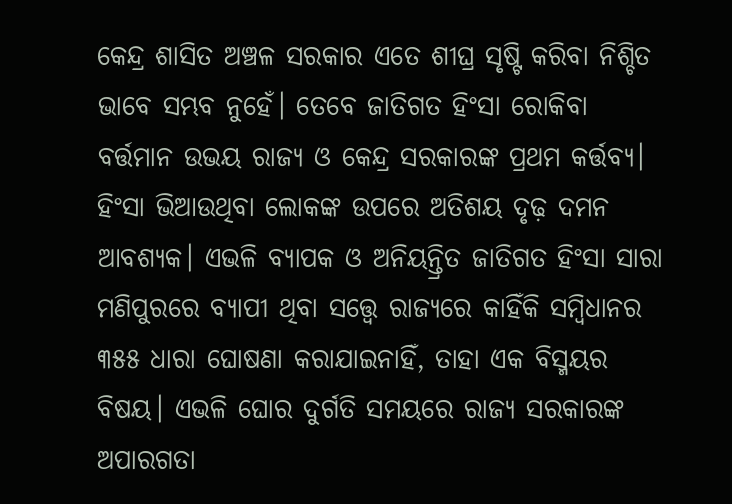କେନ୍ଦ୍ର ଶାସିତ ଅଞ୍ଚଳ ସରକାର ଏତେ ଶୀଘ୍ର ସୃଷ୍ଟି କରିବା ନିଶ୍ଚିତ ଭାବେ ସମ୍ଭବ ନୁହେଁ। ତେବେ ଜାତିଗତ ହିଂସା ରୋକିବା ବର୍ତ୍ତମାନ ଉଭୟ ରାଜ୍ୟ ଓ କେନ୍ଦ୍ର ସରକାରଙ୍କ ପ୍ରଥମ କର୍ତ୍ତବ୍ୟ। ହିଂସା ଭିଆଉଥିବା ଲୋକଙ୍କ ଉପରେ ଅତିଶୟ ଦୃଢ଼ ଦମନ ଆବଶ୍ୟକ। ଏଭଳି ବ୍ୟାପକ ଓ ଅନିୟନ୍ତ୍ରିତ ଜାତିଗତ ହିଂସା ସାରା ମଣିପୁରରେ ବ୍ୟାପୀ ଥିବା ସତ୍ତ୍ବେ ରାଜ୍ୟରେ କାହିଁକି ସମ୍ବିଧାନର ୩୫୫ ଧାରା ଘୋଷଣା କରାଯାଇନାହିଁ, ତାହା ଏକ ବିସ୍ମୟର ବିଷୟ। ଏଭଳି ଘୋର ଦୁର୍ଗତି ସମୟରେ ରାଜ୍ୟ ସରକାରଙ୍କ ଅପାରଗତା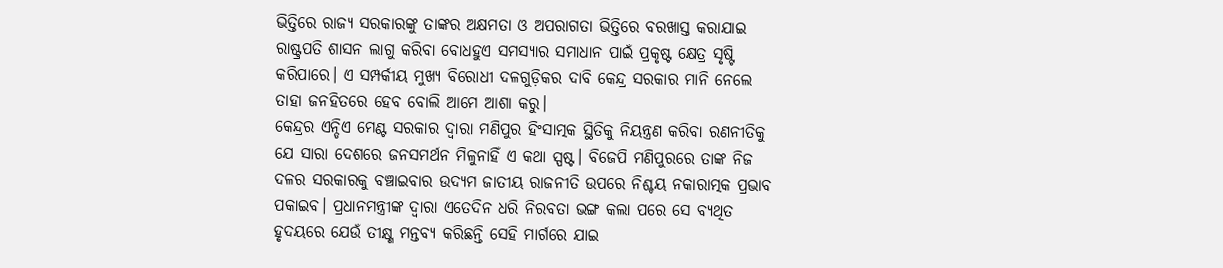ଭିତ୍ତିରେ ରାଜ୍ୟ ସରକାରଙ୍କୁ ତାଙ୍କର ଅକ୍ଷମତା ଓ ଅପରାଗତା ଭିତ୍ତିରେ ବରଖାସ୍ତ କରାଯାଇ ରାଷ୍ଟ୍ରପତି ଶାସନ ଲାଗୁ କରିବା ବୋଧହୁଏ ସମସ୍ୟାର ସମାଧାନ ପାଇଁ ପ୍ରକୃଷ୍ଟ କ୍ଷେତ୍ର ସୃଷ୍ଟି କରିପାରେ। ଏ ସମ୍ପର୍କୀୟ ମୁଖ୍ୟ ବିରୋଧୀ ଦଳଗୁଡ଼ିକର ଦାବି କେନ୍ଦ୍ର ସରକାର ମାନି ନେଲେ ତାହା ଜନହିତରେ ହେବ ବୋଲି ଆମେ ଆଶା କରୁ।
କେନ୍ଦ୍ରର ଏନ୍ଡିଏ ମେଣ୍ଟ ସରକାର ଦ୍ୱାରା ମଣିପୁର ହିଂସାତ୍ମକ ସ୍ଥିତିକୁ ନିୟନ୍ତ୍ରଣ କରିବା ରଣନୀତିକୁ ଯେ ସାରା ଦେଶରେ ଜନସମର୍ଥନ ମିଳୁନାହିଁ ଏ କଥା ସ୍ପଷ୍ଟ। ବିଜେପି ମଣିପୁରରେ ତାଙ୍କ ନିଜ ଦଳର ସରକାରକୁ ବଞ୍ଚାଇବାର ଉଦ୍ୟମ ଜାତୀୟ ରାଜନୀତି ଉପରେ ନିଶ୍ଚୟ ନକାରାତ୍ମକ ପ୍ରଭାବ ପକାଇବ। ପ୍ରଧାନମନ୍ତ୍ରୀଙ୍କ ଦ୍ୱାରା ଏତେଦିନ ଧରି ନିରବତା ଭଙ୍ଗ କଲା ପରେ ସେ ବ୍ୟଥିତ ହୃଦୟରେ ଯେଉଁ ତୀକ୍ଷ୍ଣ ମନ୍ତବ୍ୟ କରିଛନ୍ତି ସେହି ମାର୍ଗରେ ଯାଇ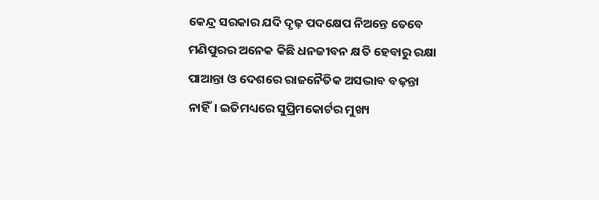କେନ୍ଦ୍ର ସରକାର ଯଦି ଦୃଢ଼ ପଦକ୍ଷେପ ନିଅନ୍ତେ ତେବେ ମଣିପୁରର ଅନେକ କିଛି ଧନଜୀବନ କ୍ଷତି ହେବାରୁ ରକ୍ଷା ପାଆନ୍ତା ଓ ଦେଶରେ ରାଜନୈତିକ ଅସଦ୍ଭାବ ବଢ଼ନ୍ତା ନାହିଁ। ଇତିମଧ୍ୟରେ ସୁପ୍ରିମକୋର୍ଟର ମୁଖ୍ୟ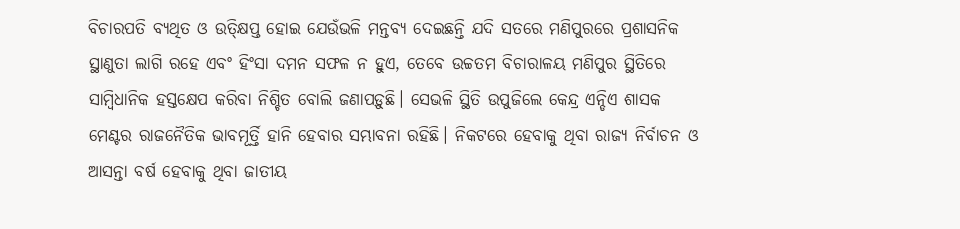ବିଚାରପତି ବ୍ୟଥିତ ଓ ଉତ୍କ୍ଷିପ୍ତ ହୋଇ ଯେଉଁଭଳି ମନ୍ତବ୍ୟ ଦେଇଛନ୍ତି ଯଦି ସତରେ ମଣିପୁରରେ ପ୍ରଶାସନିକ ସ୍ଥାଣୁତା ଲାଗି ରହେ ଏବଂ ହିଂସା ଦମନ ସଫଳ ନ ହୁଏ, ତେବେ ଉଚ୍ଚତମ ବିଚାରାଳୟ ମଣିପୁର ସ୍ଥିତିରେ ସାମ୍ବିଧାନିକ ହସ୍ତକ୍ଷେପ କରିବା ନିଶ୍ଚିତ ବୋଲି ଜଣାପଡ଼ୁଛି। ସେଭଳି ସ୍ଥିତି ଉପୁଜିଲେ କେନ୍ଦ୍ର ଏନ୍ଡିଏ ଶାସକ ମେଣ୍ଟର ରାଜନୈତିକ ଭାବମୂର୍ତ୍ତି ହାନି ହେବାର ସମ୍ଭାବନା ରହିଛି। ନିକଟରେ ହେବାକୁ ଥିବା ରାଜ୍ୟ ନିର୍ବାଚନ ଓ ଆସନ୍ତା ବର୍ଷ ହେବାକୁ ଥିବା ଜାତୀୟ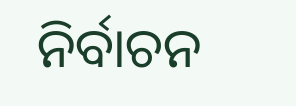ନିର୍ବାଚନ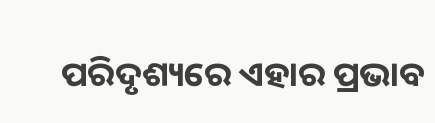ପରିଦୃଶ୍ୟରେ ଏହାର ପ୍ରଭାବ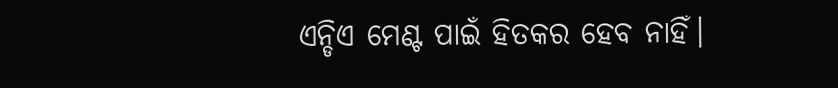ଏନ୍ଡିଏ ମେଣ୍ଟ ପାଇଁ ହିତକର ହେବ ନାହିଁ।